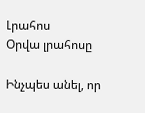Լրահոս
Օրվա լրահոսը

Ինչպես անել, որ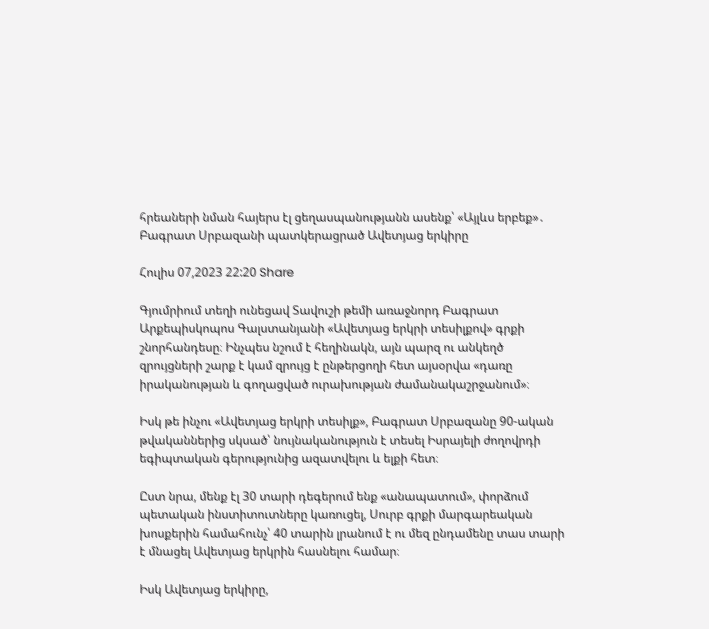հրեաների նման հայերս էլ ցեղասպանությանն ասենք՝ «Այլևս երբեք»․ Բագրատ Սրբազանի պատկերացրած Ավետյաց երկիրը

Հուլիս 07,2023 22:20 Share

Գյումրիում տեղի ունեցավ Տավուշի թեմի առաջնորդ Բագրատ Արքեպիսկոպոս Գալստանյանի «Ավետյաց երկրի տեսիլքով» գրքի շնորհանդեսը։ Ինչպես նշում է հեղինակն, այն պարզ ու անկեղծ զրույցների շարք է կամ զրույց է ընթերցողի հետ այսօրվա «դառը իրականության և գողացված ուրախության ժամանակաշրջանում»։

Իսկ թե ինչու «Ավետյաց երկրի տեսիլք», Բագրատ Սրբազանը 90-ական թվականներից սկսած՝ նույնականություն է տեսել Իսրայելի ժողովրդի եգիպտական գերությունից ազատվելու և ելքի հետ։

Ըստ նրա, մենք էլ 30 տարի դեգերում ենք «անապատում», փորձում պետական ինստիտուտները կառուցել, Սուրբ գրքի մարգարեական խոսքերին համահունչ՝ 40 տարին լրանում է ու մեզ ընդամենը տաս տարի է մնացել Ավետյաց երկրին հասնելու համար։

Իսկ Ավետյաց երկիրը,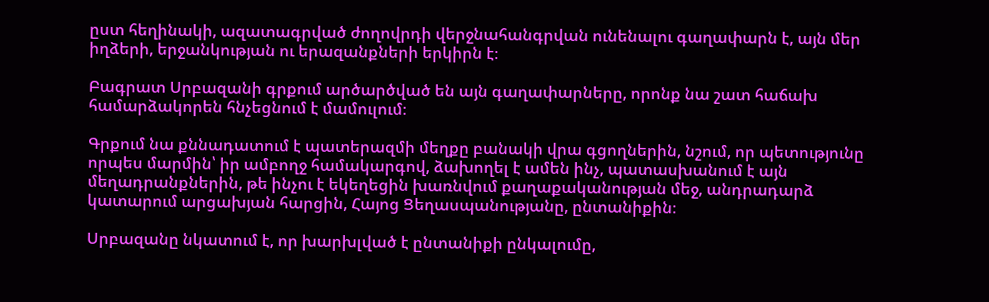ըստ հեղինակի, ազատագրված ժողովրդի վերջնահանգրվան ունենալու գաղափարն է, այն մեր իղձերի, երջանկության ու երազանքների երկիրն է։

Բագրատ Սրբազանի գրքում արծարծված են այն գաղափարները, որոնք նա շատ հաճախ համարձակորեն հնչեցնում է մամուլում։

Գրքում նա քննադատում է պատերազմի մեղքը բանակի վրա գցողներին, նշում, որ պետությունը որպես մարմին՝ իր ամբողջ համակարգով, ձախողել է ամեն ինչ, պատասխանում է այն մեղադրանքներին, թե ինչու է եկեղեցին խառնվում քաղաքականության մեջ, անդրադարձ կատարում արցախյան հարցին, Հայոց Ցեղասպանությանը, ընտանիքին։

Սրբազանը նկատում է, որ խարխլված է ընտանիքի ընկալումը,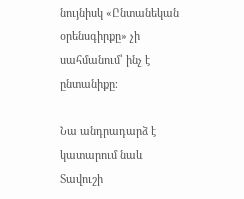նույնիսկ «Ընտանեկան օրենսգիրքը» չի սահմանում՝ ինչ է ընտանիքը։

Նա անդրադարձ է կատարում նաև Տավուշի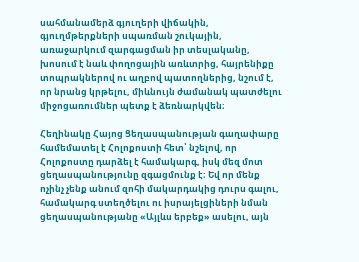սահմանամերձ գյուղերի վիճակին, գյուղմթերքների սպառման շուկային, առաջարկում զարգացման իր տեսլականը, խոսում է նաև փողոցային առևտրից, հայրենիքը տոպրակներով ու աղբով պատողներից, նշում է, որ նրանց կրթելու, միևնույն ժամանակ պատժելու միջոցառումներ պետք է ձեռնարկվեն։

Հեղինակը Հայոց Ցեղասպանության գաղափարը համեմատել է Հոլոքոստի հետ՝ նշելով, որ Հոլոքոստը դարձել է համակարգ, իսկ մեզ մոտ ցեղասպանությունը զգացմունք է։ Եվ որ մենք ոչինչ չենք անում զոհի մակարդակից դուրս գալու, համակարգ ստեղծելու ու իսրայելցիների նման ցեղասպանությանը «Այլևս երբեք» ասելու, այն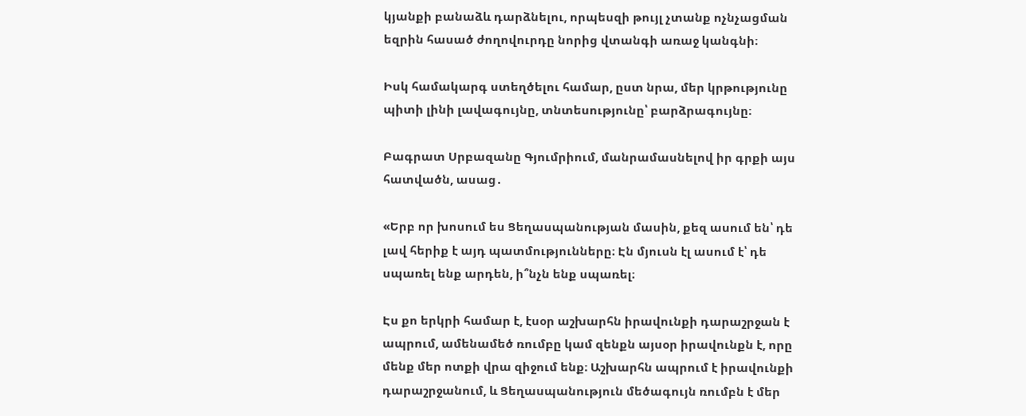կյանքի բանաձև դարձնելու, որպեսզի թույլ չտանք ոչնչացման եզրին հասած ժողովուրդը նորից վտանգի առաջ կանգնի։

Իսկ համակարգ ստեղծելու համար, ըստ նրա, մեր կրթությունը պիտի լինի լավագույնը, տնտեսությունը՝ բարձրագույնը։

Բագրատ Սրբազանը Գյումրիում, մանրամասնելով իր գրքի այս հատվածն, ասաց․

«Երբ որ խոսում ես Ցեղասպանության մասին, քեզ ասում են՝ դե լավ հերիք է այդ պատմությունները։ Էն մյուսն էլ ասում է՝ դե սպառել ենք արդեն, ի՞նչն ենք սպառել։

Էս քո երկրի համար է, էսօր աշխարհն իրավունքի դարաշրջան է ապրում, ամենամեծ ռումբը կամ զենքն այսօր իրավունքն է, որը մենք մեր ոտքի վրա զիջում ենք։ Աշխարհն ապրում է իրավունքի դարաշրջանում, և Ցեղասպանություն մեծագույն ռումբն է մեր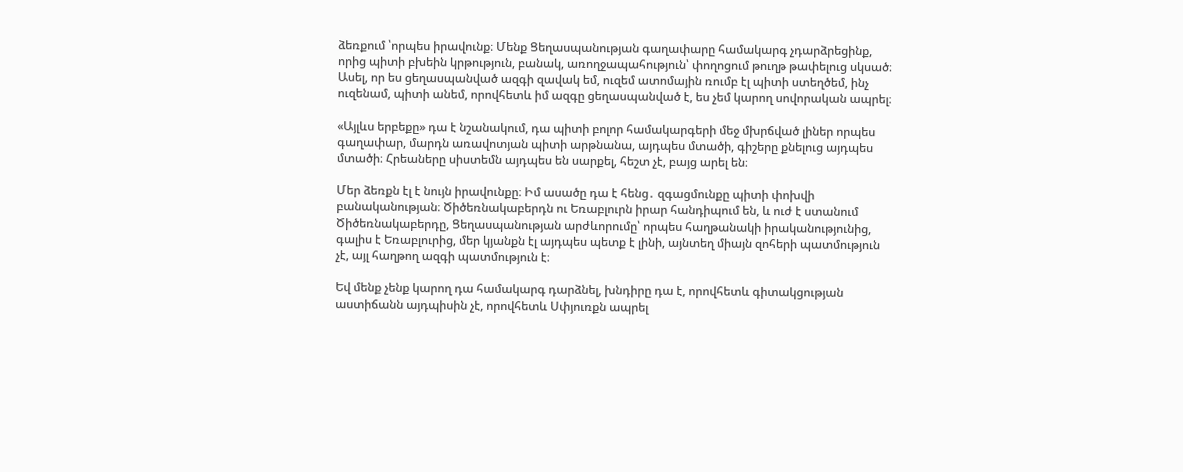ձեռքում ՝որպես իրավունք։ Մենք Ցեղասպանության գաղափարը համակարգ չդարձրեցինք, որից պիտի բխեին կրթություն, բանակ, առողջապահություն՝ փողոցում թուղթ թափելուց սկսած։ Ասել, որ ես ցեղասպանված ազգի զավակ եմ, ուզեմ ատոմային ռումբ էլ պիտի ստեղծեմ, ինչ ուզենամ, պիտի անեմ, որովհետև իմ ազգը ցեղասպանված է, ես չեմ կարող սովորական ապրել։

«Այլևս երբեքը» դա է նշանակում, դա պիտի բոլոր համակարգերի մեջ մխրճված լիներ որպես գաղափար, մարդն առավոտյան պիտի արթնանա, այդպես մտածի, գիշերը քնելուց այդպես մտածի։ Հրեաները սիստեմն այդպես են սարքել, հեշտ չէ, բայց արել են։

Մեր ձեռքն էլ է նույն իրավունքը։ Իմ ասածը դա է հենց․ զգացմունքը պիտի փոխվի բանականության։ Ծիծեռնակաբերդն ու Եռաբլուրն իրար հանդիպում են, և ուժ է ստանում Ծիծեռնակաբերդը, Ցեղասպանության արժևորումը՝ որպես հաղթանակի իրականությունից, գալիս է Եռաբլուրից, մեր կյանքն էլ այդպես պետք է լինի, այնտեղ միայն զոհերի պատմություն չէ, այլ հաղթող ազգի պատմություն է։

Եվ մենք չենք կարող դա համակարգ դարձնել, խնդիրը դա է, որովհետև գիտակցության աստիճանն այդպիսին չէ, որովհետև Սփյուռքն ապրել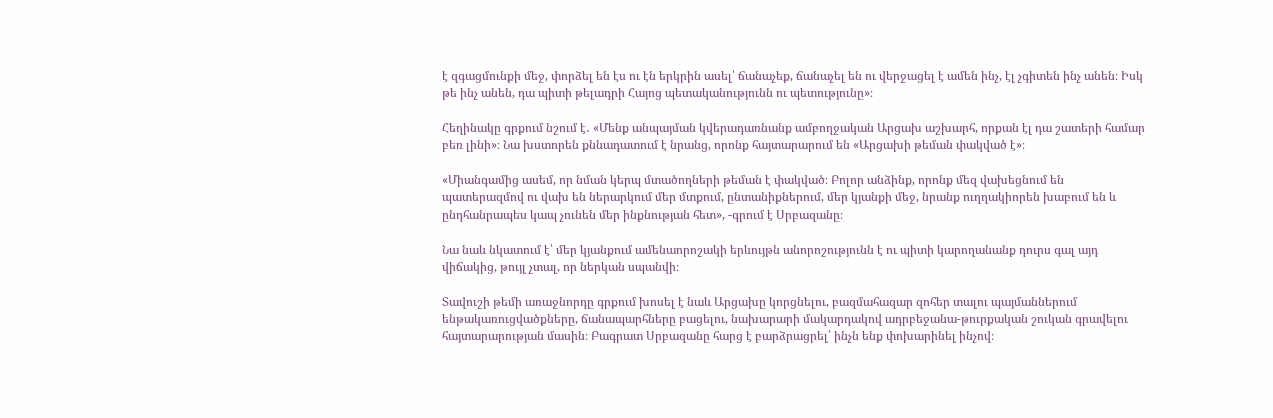է զգացմունքի մեջ, փորձել են էս ու էն երկրին ասել՝ ճանաչեք, ճանաչել են ու վերջացել է ամեն ինչ, էլ չգիտեն ինչ անեն։ Իսկ թե ինչ անեն, դա պիտի թելադրի Հայոց պետականությունն ու պետությունը»։

Հեղինակը գրքում նշում է․ «Մենք անպայման կվերադառնանք ամբողջական Արցախ աշխարհ, որքան էլ դա շատերի համար բեռ լինի»։ Նա խստորեն քննադատում է նրանց, որոնք հայտարարում են «Արցախի թեման փակված է»։

«Միանգամից ասեմ, որ նման կերպ մտածողների թեման է փակված։ Բոլոր անձինք, որոնք մեզ վախեցնում են պատերազմով ու վախ են ներարկում մեր մտքում, ընտանիքներում, մեր կյանքի մեջ, նրանք ուղղակիորեն խաբում են և ընդհանրապես կապ չունեն մեր ինքնության հետ», -գրում է Սրբազանը։

Նա նաև նկատում է՝ մեր կյանքում ամենաորոշակի երևույթն անորոշությունն է ու պիտի կարողանանք դուրս գալ այդ վիճակից, թույլ չտալ, որ ներկան սպանվի։

Տավուշի թեմի առաջնորդը գրքում խոսել է նաև Արցախը կորցնելու, բազմահազար զոհեր տալու պայմաններում ենթակառուցվածքները, ճանապարհները բացելու, նախարարի մակարդակով ադրբեջանա-թուրքական շուկան գրավելու հայտարարության մասին։ Բագրատ Սրբազանը հարց է բարձրացրել՝ ինչն ենք փոխարինել ինչով։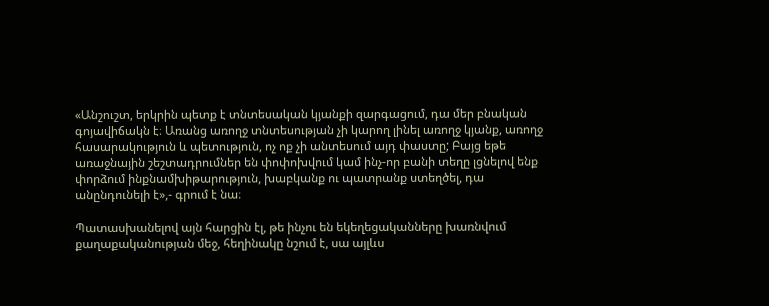«Անշուշտ, երկրին պետք է տնտեսական կյանքի զարգացում, դա մեր բնական գոյավիճակն է։ Առանց առողջ տնտեսության չի կարող լինել առողջ կյանք, առողջ հասարակություն և պետություն, ոչ ոք չի անտեսում այդ փաստը; Բայց եթե առաջնային շեշտադրումներ են փոփոխվում կամ ինչ-որ բանի տեղը լցնելով ենք փորձում ինքնամխիթարություն, խաբկանք ու պատրանք ստեղծել, դա անընդունելի է»,- գրում է նա։

Պատասխանելով այն հարցին էլ, թե ինչու են եկեղեցականները խառնվում քաղաքականության մեջ, հեղինակը նշում է, սա այլևս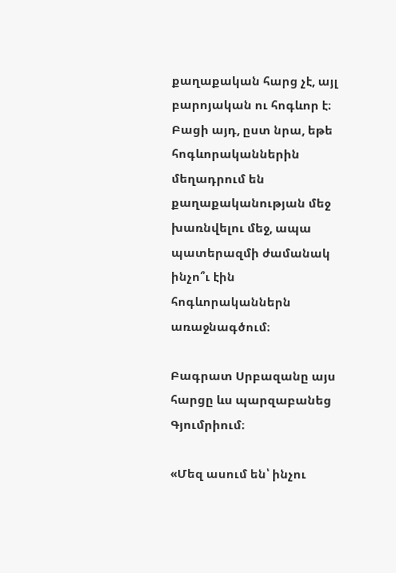քաղաքական հարց չէ, այլ բարոյական ու հոգևոր է։ Բացի այդ, ըստ նրա, եթե հոգևորականներին մեղադրում են քաղաքականության մեջ խառնվելու մեջ, ապա պատերազմի ժամանակ ինչո՞ւ էին հոգևորականներն առաջնագծում։

Բագրատ Սրբազանը այս հարցը ևս պարզաբանեց Գյումրիում։

«Մեզ ասում են՝ ինչու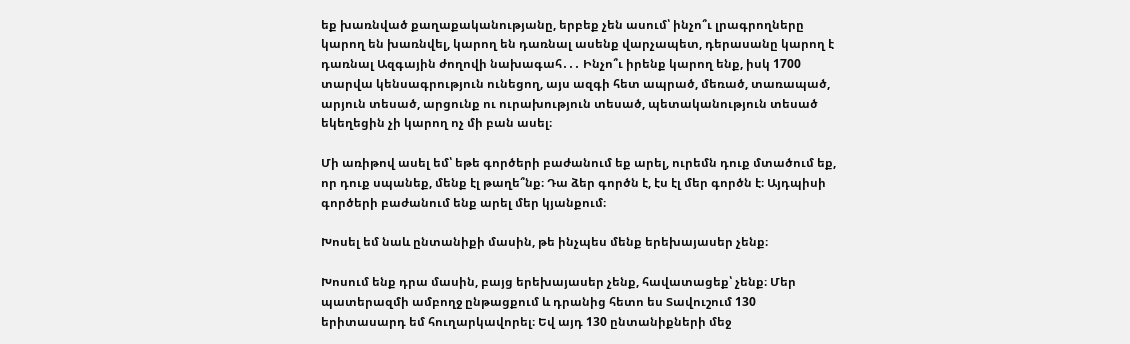եք խառնված քաղաքականությանը, երբեք չեն ասում՝ ինչո՞ւ լրագրողները կարող են խառնվել, կարող են դառնալ ասենք վարչապետ, դերասանը կարող է դառնալ Ազգային ժողովի նախագահ․․․ Ինչո՞ւ իրենք կարող ենք, իսկ 1700 տարվա կենսագրություն ունեցող, այս ազգի հետ ապրած, մեռած, տառապած, արյուն տեսած, արցունք ու ուրախություն տեսած, պետականություն տեսած եկեղեցին չի կարող ոչ մի բան ասել։

Մի առիթով ասել եմ՝ եթե գործերի բաժանում եք արել, ուրեմն դուք մտածում եք, որ դուք սպանեք, մենք էլ թաղե՞նք։ Դա ձեր գործն է, էս էլ մեր գործն է։ Այդպիսի գործերի բաժանում ենք արել մեր կյանքում։

Խոսել եմ նաև ընտանիքի մասին, թե ինչպես մենք երեխայասեր չենք։

Խոսում ենք դրա մասին, բայց երեխայասեր չենք, հավատացեք՝ չենք։ Մեր պատերազմի ամբողջ ընթացքում և դրանից հետո ես Տավուշում 130 երիտասարդ եմ հուղարկավորել։ Եվ այդ 130 ընտանիքների մեջ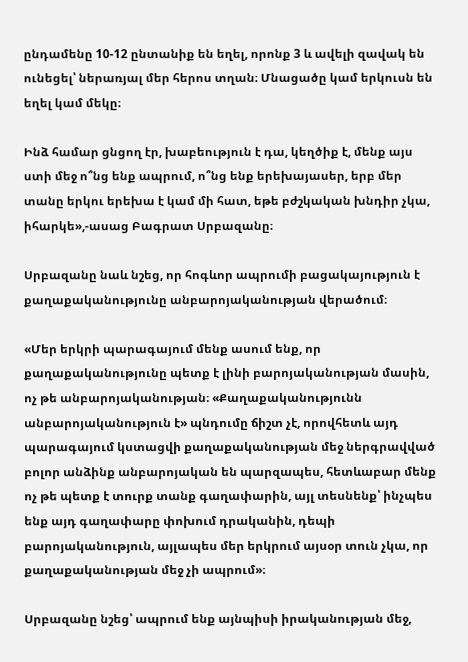ընդամենը 10-12 ընտանիք են եղել, որոնք 3 և ավելի զավակ են ունեցել՝ ներառյալ մեր հերոս տղան։ Մնացածը կամ երկուսն են եղել կամ մեկը։

Ինձ համար ցնցող էր, խաբեություն է դա, կեղծիք է, մենք այս ստի մեջ ո՞նց ենք ապրում, ո՞նց ենք երեխայասեր, երբ մեր տանը երկու երեխա է կամ մի հատ, եթե բժշկական խնդիր չկա, իհարկե»,-ասաց Բագրատ Սրբազանը։

Սրբազանը նաև նշեց, որ հոգևոր ապրումի բացակայություն է քաղաքականությունը անբարոյականության վերածում։

«Մեր երկրի պարագայում մենք ասում ենք, որ քաղաքականությունը պետք է լինի բարոյականության մասին, ոչ թե անբարոյականության։ «Քաղաքականությունն անբարոյականություն է» պնդումը ճիշտ չէ, որովհետև այդ պարագայում կստացվի քաղաքականության մեջ ներգրավված բոլոր անձինք անբարոյական են պարզապես, հետևաբար մենք ոչ թե պետք է տուրք տանք գաղափարին, այլ տեսնենք՝ ինչպես ենք այդ գաղափարը փոխում դրականին, դեպի բարոյականություն, այլապես մեր երկրում այսօր տուն չկա, որ քաղաքականության մեջ չի ապրում»։

Սրբազանը նշեց՝ ապրում ենք այնպիսի իրականության մեջ,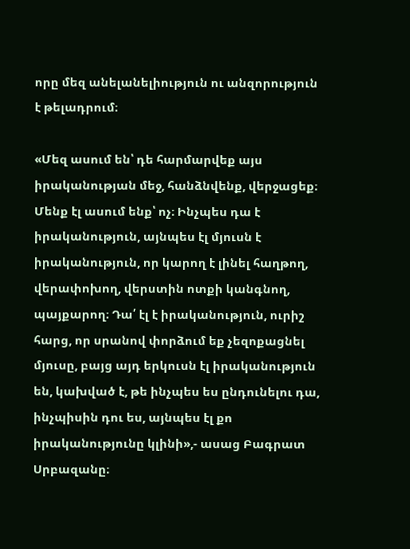որը մեզ անելանելիություն ու անզորություն է թելադրում։

«Մեզ ասում են՝ դե հարմարվեք այս իրականության մեջ, հանձնվենք, վերջացեք։ Մենք էլ ասում ենք՝ ոչ։ Ինչպես դա է իրականություն, այնպես էլ մյուսն է իրականություն, որ կարող է լինել հաղթող, վերափոխող, վերստին ոտքի կանգնող, պայքարող։ Դա՛ էլ է իրականություն, ուրիշ հարց, որ սրանով փորձում եք չեզոքացնել մյուսը, բայց այդ երկուսն էլ իրականություն են, կախված է, թե ինչպես ես ընդունելու դա, ինչպիսին դու ես, այնպես էլ քո իրականությունը կլինի»,- ասաց Բագրատ Սրբազանը։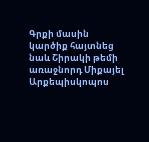Գրքի մասին կարծիք հայտնեց նաև Շիրակի թեմի առաջնորդ Միքայել Արքեպիսկոպոս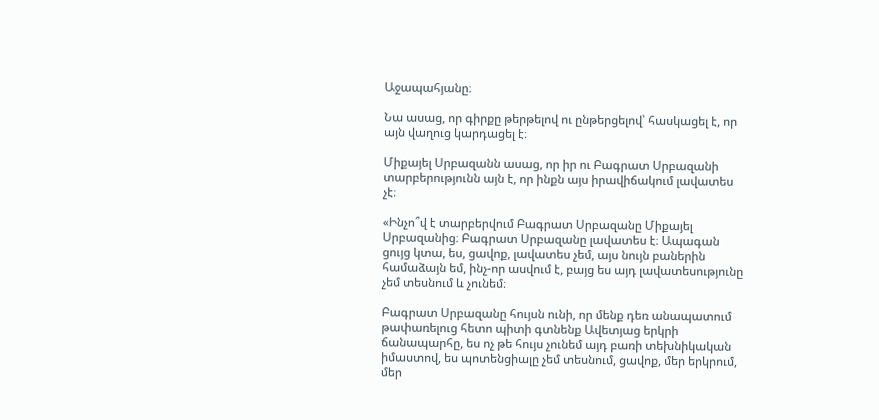Աջապահյանը։

Նա ասաց, որ գիրքը թերթելով ու ընթերցելով՝ հասկացել է, որ այն վաղուց կարդացել է։

Միքայել Սրբազանն ասաց, որ իր ու Բագրատ Սրբազանի տարբերությունն այն է, որ ինքն այս իրավիճակում լավատես չէ։

«Ինչո՞վ է տարբերվում Բագրատ Սրբազանը Միքայել Սրբազանից։ Բագրատ Սրբազանը լավատես է։ Ապագան ցույց կտա, ես, ցավոք, լավատես չեմ, այս նույն բաներին համաձայն եմ, ինչ-որ ասվում է, բայց ես այդ լավատեսությունը չեմ տեսնում և չունեմ։

Բագրատ Սրբազանը հույսն ունի, որ մենք դեռ անապատում թափառելուց հետո պիտի գտնենք Ավետյաց երկրի ճանապարհը, ես ոչ թե հույս չունեմ այդ բառի տեխնիկական իմաստով, ես պոտենցիալը չեմ տեսնում, ցավոք, մեր երկրում, մեր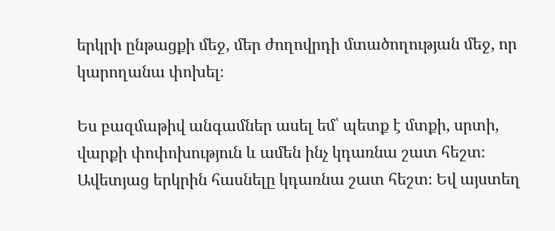երկրի ընթացքի մեջ, մեր ժողովրդի մտածողության մեջ, որ կարողանա փոխել։

Ես բազմաթիվ անգամներ ասել եմ՝ պետք է մտքի, սրտի, վարքի փոփոխություն և ամեն ինչ կդառնա շատ հեշտ։ Ավետյաց երկրին հասնելը կդառնա շատ հեշտ։ Եվ այստեղ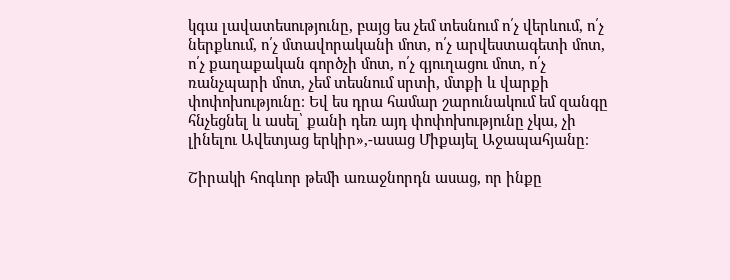կգա լավատեսությունը, բայց ես չեմ տեսնում ո՛չ վերևում, ո՛չ ներքևում, ո՛չ մտավորականի մոտ, ո՛չ արվեստագետի մոտ, ո՛չ քաղաքական գործչի մոտ, ո՛չ գյուղացու մոտ, ո՛չ ռանչպարի մոտ, չեմ տեսնում սրտի, մտքի և վարքի փոփոխությունը։ Եվ ես դրա համար շարունակում եմ զանգը հնչեցնել և ասել՝ քանի դեռ այդ փոփոխությունը չկա, չի լինելու Ավետյաց երկիր»,-ասաց Միքայել Աջապահյանը։

Շիրակի հոգևոր թեմի առաջնորդն ասաց, որ ինքը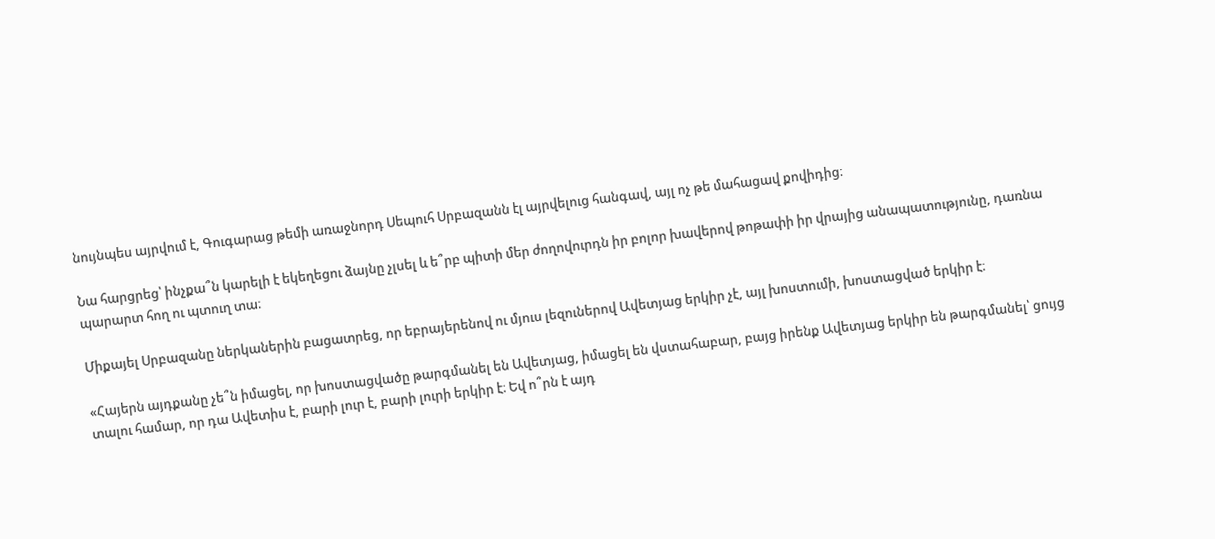նույնպես այրվում է, Գուգարաց թեմի առաջնորդ Սեպուհ Սրբազանն էլ այրվելուց հանգավ, այլ ոչ թե մահացավ քովիդից։

Նա հարցրեց՝ ինչքա՞ն կարելի է եկեղեցու ձայնը չլսել և ե՞րբ պիտի մեր ժողովուրդն իր բոլոր խավերով թոթափի իր վրայից անապատությունը, դառնա պարարտ հող ու պտուղ տա։

Միքայել Սրբազանը ներկաներին բացատրեց, որ եբրայերենով ու մյուս լեզուներով Ավետյաց երկիր չէ, այլ խոստումի, խոստացված երկիր է։

«Հայերն այդքանը չե՞ն իմացել, որ խոստացվածը թարգմանել են Ավետյաց, իմացել են վստահաբար, բայց իրենք Ավետյաց երկիր են թարգմանել՝ ցույց տալու համար, որ դա Ավետիս է, բարի լուր է, բարի լուրի երկիր է։ Եվ ո՞րն է այդ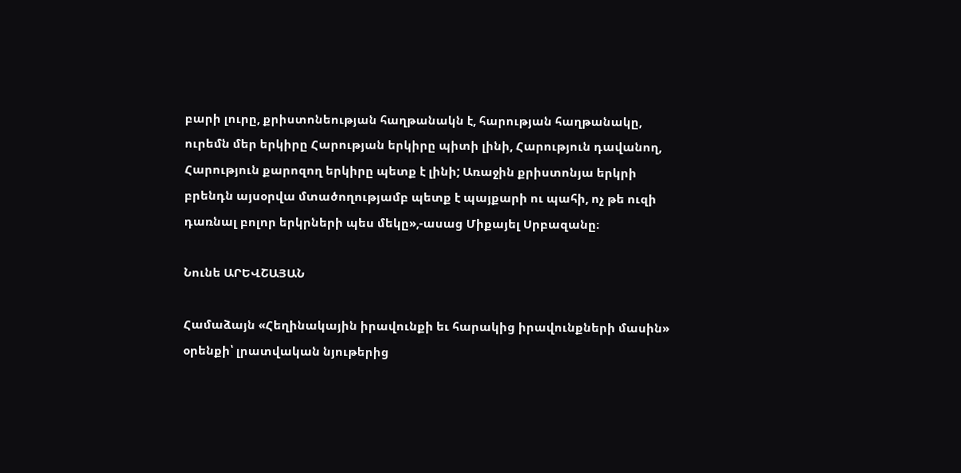բարի լուրը, քրիստոնեության հաղթանակն է, հարության հաղթանակը, ուրեմն մեր երկիրը Հարության երկիրը պիտի լինի, Հարություն դավանող, Հարություն քարոզող երկիրը պետք է լինի; Առաջին քրիստոնյա երկրի բրենդն այսօրվա մտածողությամբ պետք է պայքարի ու պահի, ոչ թե ուզի դառնալ բոլոր երկրների պես մեկը»,-ասաց Միքայել Սրբազանը։

Նունե ԱՐԵՎՇԱՅԱՆ

Համաձայն «Հեղինակային իրավունքի եւ հարակից իրավունքների մասին» օրենքի՝ լրատվական նյութերից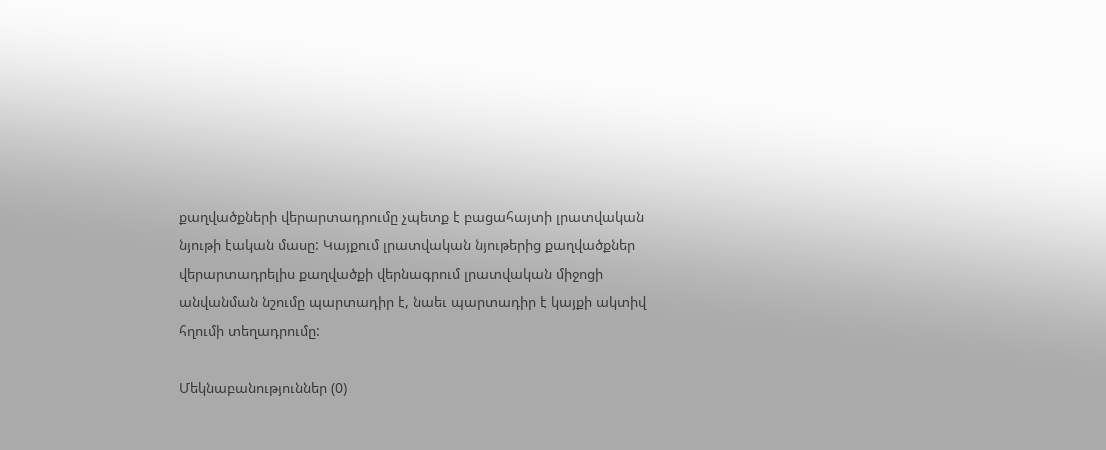քաղվածքների վերարտադրումը չպետք է բացահայտի լրատվական նյութի էական մասը: Կայքում լրատվական նյութերից քաղվածքներ վերարտադրելիս քաղվածքի վերնագրում լրատվական միջոցի անվանման նշումը պարտադիր է, նաեւ պարտադիր է կայքի ակտիվ հղումի տեղադրումը:

Մեկնաբանություններ (0)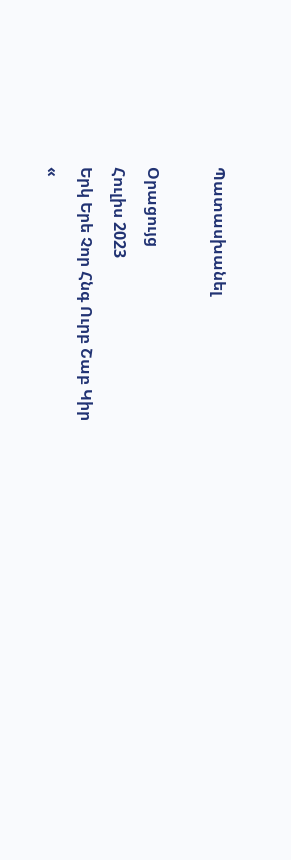Պատասխանել

Օրացույց
Հուլիս 2023
Երկ Երե Չոր Հնգ Ուրբ Շաբ Կիր
«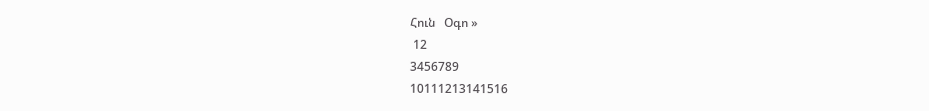Հուն   Օգո »
 12
3456789
10111213141516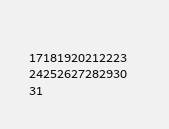17181920212223
24252627282930
31